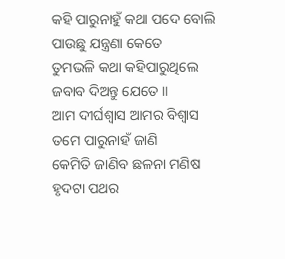କହି ପାରୁନାହୁଁ କଥା ପଦେ ବୋଲି
ପାଉଛୁ ଯନ୍ତ୍ରଣା କେତେ
ତୁମଭଳି କଥା କହିପାରୁଥିଲେ
ଜବାବ ଦିଅନ୍ତୁ ଯେତେ ॥
ଆମ ଦୀର୍ଘଶ୍ଵାସ ଆମର ବିଶ୍ଵାସ
ତମେ ପାରୁନାହଁ ଜାଣି
କେମିତି ଜାଣିବ ଛଳନା ମଣିଷ
ହୃଦଟା ପଥର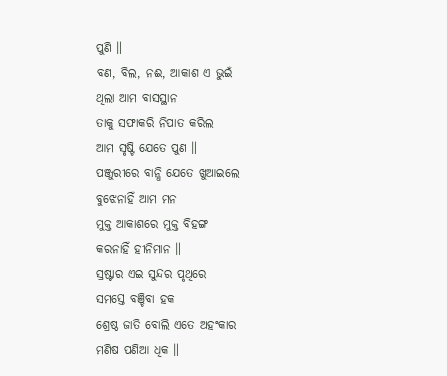ପୁଣି ॥
ବଣ, ବିଲ, ନଈ, ଆକାଶ ଏ ଭୁଇଁ
ଥିଲା ଆମ ବାସସ୍ଥାନ
ତାକୁ ସଫାକରି ନିପାତ କରିଲ
ଆମ ସୃଷ୍ଟି ଯେତେ ପୁଣ ॥
ପଞ୍ଜୁରୀରେ ବାନ୍ଧି ଯେତେ ଖୁଆଇଲେ
ବୁଝେନାହିଁ ଆମ ମନ
ମୁକ୍ତ ଆକାଶରେ ମୁକ୍ତ ବିହଙ୍ଗ
କରନାହିଁ ହୀନିମାନ ॥
ସ୍ରଷ୍ଟାର ଏଇ ସୁନ୍ଦର ପୃଥିରେ
ସମସ୍ତେ ବଞ୍ଚିବା ହକ
ଶ୍ରେଷ୍ଠ ଜାତି ବୋଲି ଏତେ ଅହଂକାର
ମଣିଷ ପଣିଆ ଧିକ ॥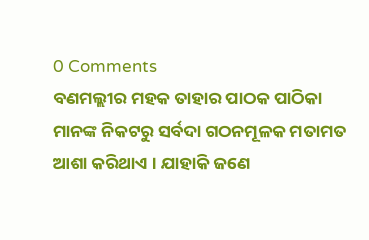0 Comments
ବଣମଲ୍ଲୀର ମହକ ତାହାର ପାଠକ ପାଠିକା ମାନଙ୍କ ନିକଟରୁ ସର୍ବଦା ଗଠନମୂଳକ ମତାମତ ଆଶା କରିଥାଏ । ଯାହାକି ଜଣେ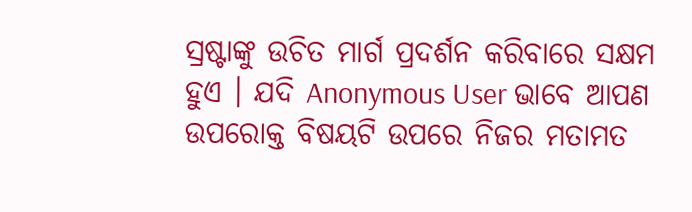ସ୍ରଷ୍ଟାଙ୍କୁ ଉଚିତ ମାର୍ଗ ପ୍ରଦର୍ଶନ କରିବାରେ ସକ୍ଷମ ହୁଏ । ଯଦି Anonymous User ଭାବେ ଆପଣ ଉପରୋକ୍ତ ବିଷୟଟି ଉପରେ ନିଜର ମତାମତ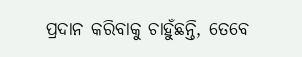ପ୍ରଦାନ କରିବାକୁ ଚାହୁଁଛନ୍ତି, ତେବେ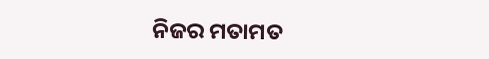ନିଜର ମତାମତ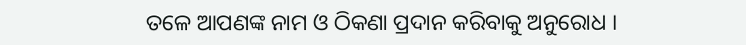ତଳେ ଆପଣଙ୍କ ନାମ ଓ ଠିକଣା ପ୍ରଦାନ କରିବାକୁ ଅନୁରୋଧ ।